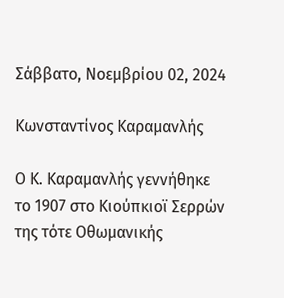Σάββατο, Νοεμβρίου 02, 2024

Κωνσταντίνος Καραμανλής

Ο Κ. Καραμανλής γεννήθηκε το 1907 στο Κιούπκιοϊ Σερρών της τότε Οθωμανικής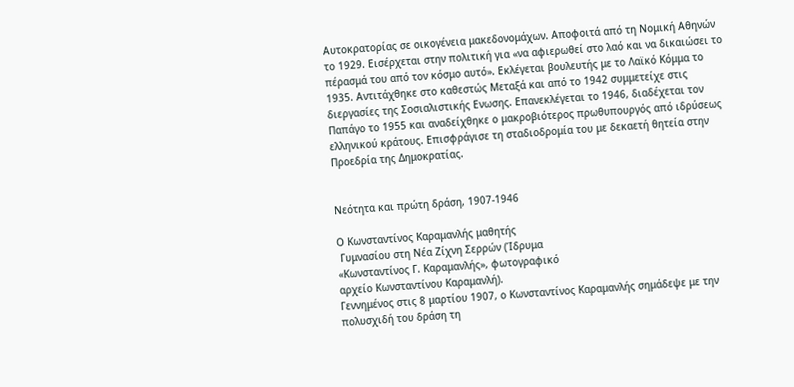Αυτοκρατορίας σε οικογένεια μακεδονομάχων. Αποφοιτά από τη Νομική Αθηνών το 1929. Εισέρχεται στην πολιτική για «να αφιερωθεί στο λαό και να δικαιώσει το πέρασμά του από τον κόσμο αυτό». Εκλέγεται βουλευτής με το Λαϊκό Κόμμα το 1935. Αντιτάχθηκε στο καθεστώς Μεταξά και από το 1942 συμμετείχε στις διεργασίες της Σοσιαλιστικής Ενωσης. Επανεκλέγεται το 1946, διαδέχεται τον Παπάγο το 1955 και αναδείχθηκε ο μακροβιότερος πρωθυπουργός από ιδρύσεως ελληνικού κράτους. Επισφράγισε τη σταδιοδρομία του με δεκαετή θητεία στην Προεδρία της Δημοκρατίας.


Νεότητα και πρώτη δράση, 1907-1946

Ο Κωνσταντίνος Καραμανλής μαθητής
 Γυμνασίου στη Νέα Ζίχνη Σερρών (Ίδρυμα
«Κωνσταντίνος Γ. Καραμανλής», φωτογραφικό
αρχείο Κωνσταντίνου Καραμανλή).
Γεννημένος στις 8 μαρτίου 1907, ο Κωνσταντίνος Καραμανλής σημάδεψε με την πολυσχιδή του δράση τη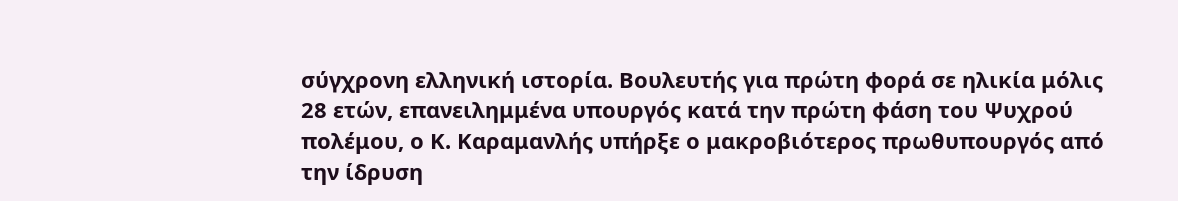σύγχρονη ελληνική ιστορία. Βουλευτής για πρώτη φορά σε ηλικία μόλις 28 ετών, επανειλημμένα υπουργός κατά την πρώτη φάση του Ψυχρού πολέμου, ο Κ. Καραμανλής υπήρξε ο μακροβιότερος πρωθυπουργός από την ίδρυση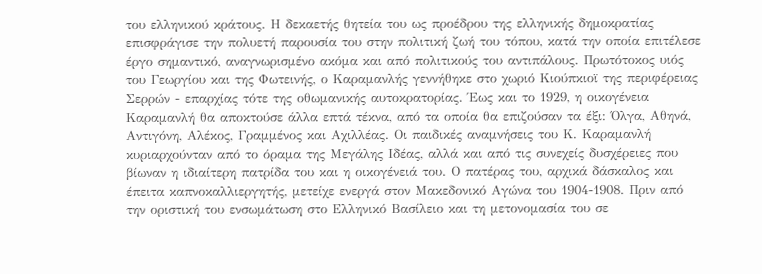του ελληνικού κράτους. Η δεκαετής θητεία του ως προέδρου της ελληνικής δημοκρατίας επισφράγισε την πολυετή παρουσία του στην πολιτική ζωή του τόπου, κατά την οποία επιτέλεσε έργο σημαντικό, αναγνωρισμένο ακόμα και από πολιτικούς του αντιπάλους. Πρωτότοκος υιός του Γεωργίου και της Φωτεινής, ο Καραμανλής γεννήθηκε στο χωριό Κιούπκιοϊ της περιφέρειας Σερρών - επαρχίας τότε της οθωμανικής αυτοκρατορίας. Έως και το 1929, η οικογένεια Καραμανλή θα αποκτούσε άλλα επτά τέκνα, από τα οποία θα επιζούσαν τα έξι: Όλγα, Αθηνά, Αντιγόνη, Αλέκος, Γραμμένος και Αχιλλέας. Οι παιδικές αναμνήσεις του Κ. Καραμανλή κυριαρχούνταν από το όραμα της Μεγάλης Ιδέας, αλλά και από τις συνεχείς δυσχέρειες που βίωναν η ιδιαίτερη πατρίδα του και η οικογένειά του. Ο πατέρας του, αρχικά δάσκαλος και έπειτα καπνοκαλλιεργητής, μετείχε ενεργά στον Μακεδονικό Αγώνα του 1904-1908. Πριν από την οριστική του ενσωμάτωση στο Ελληνικό Βασίλειο και τη μετονομασία του σε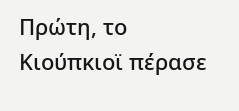Πρώτη, το Κιούπκιοϊ πέρασε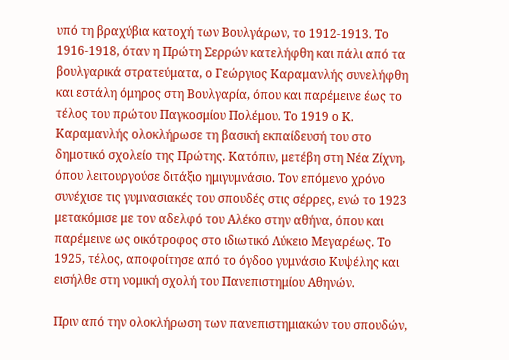υπό τη βραχύβια κατοχή των Βουλγάρων, το 1912-1913. Το 1916-1918, όταν η Πρώτη Σερρών κατελήφθη και πάλι από τα βουλγαρικά στρατεύματα, ο Γεώργιος Καραμανλής συνελήφθη και εστάλη όμηρος στη Βουλγαρία, όπου και παρέμεινε έως το τέλος του πρώτου Παγκοσμίου Πολέμου. Το 1919 ο Κ. Καραμανλής ολοκλήρωσε τη βασική εκπαίδευσή του στο δημοτικό σχολείο της Πρώτης. Κατόπιν, μετέβη στη Νέα Ζίχνη, όπου λειτουργούσε διτάξιο ημιγυμνάσιο. Τον επόμενο χρόνο συνέχισε τις γυμνασιακές του σπουδές στις σέρρες, ενώ το 1923 μετακόμισε με τον αδελφό του Αλέκο στην αθήνα, όπου και παρέμεινε ως οικότροφος στο ιδιωτικό Λύκειο Μεγαρέως. Το 1925, τέλος, αποφοίτησε από το όγδοο γυμνάσιο Κυψέλης και εισήλθε στη νομική σχολή του Πανεπιστημίου Αθηνών.

Πριν από την ολοκλήρωση των πανεπιστημιακών του σπουδών,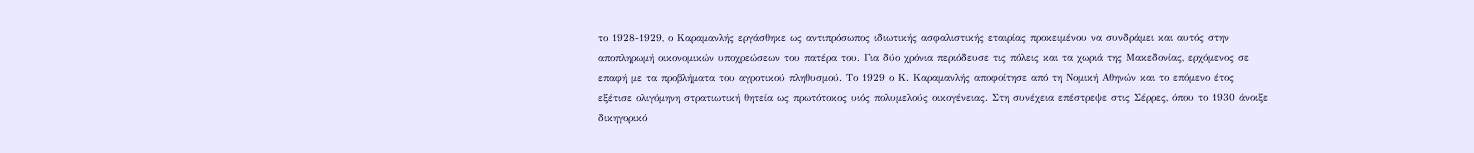το 1928-1929, ο Καραμανλής εργάσθηκε ως αντιπρόσωπος ιδιωτικής ασφαλιστικής εταιρίας προκειμένου να συνδράμει και αυτός στην αποπληρωμή οικονομικών υποχρεώσεων του πατέρα του. Για δύο χρόνια περιόδευσε τις πόλεις και τα χωριά της Μακεδονίας, ερχόμενος σε επαφή με τα προβλήματα του αγροτικού πληθυσμού. Το 1929 ο Κ. Καραμανλής αποφοίτησε από τη Νομική Αθηνών και το επόμενο έτος εξέτισε ολιγόμηνη στρατιωτική θητεία ως πρωτότοκος υιός πολυμελούς οικογένειας. Στη συνέχεια επέστρεψε στις Σέρρες, όπου το 1930 άνοιξε δικηγορικό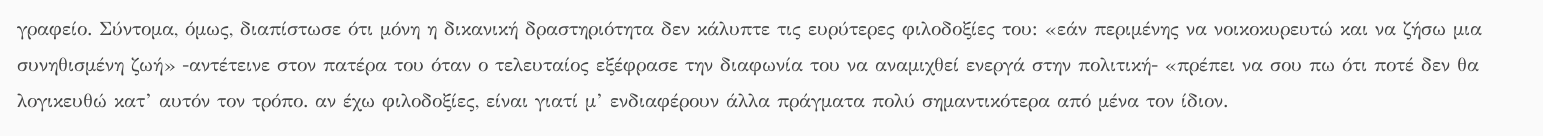γραφείο. Σύντομα, όμως, διαπίστωσε ότι μόνη η δικανική δραστηριότητα δεν κάλυπτε τις ευρύτερες φιλοδοξίες του: «εάν περιμένης να νοικοκυρευτώ και να ζήσω μια συνηθισμένη ζωή» -αντέτεινε στον πατέρα του όταν ο τελευταίος εξέφρασε την διαφωνία του να αναμιχθεί ενεργά στην πολιτική- «πρέπει να σου πω ότι ποτέ δεν θα λογικευθώ κατ’ αυτόν τον τρόπο. αν έχω φιλοδοξίες, είναι γιατί μ’ ενδιαφέρουν άλλα πράγματα πολύ σημαντικότερα από μένα τον ίδιον.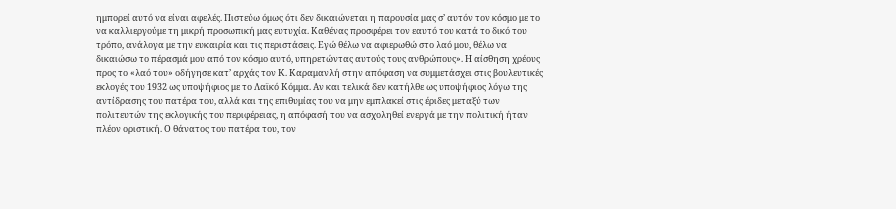ημπορεί αυτό να είναι αφελές. Πιστεύω όμως ότι δεν δικαιώνεται η παρουσία μας σ’ αυτόν τον κόσμο με το να καλλιεργούμε τη μικρή προσωπική μας ευτυχία. Καθένας προσφέρει τον εαυτό του κατά το δικό του τρόπο, ανάλογα με την ευκαιρία και τις περιστάσεις. Εγώ θέλω να αφιερωθώ στο λαό μου, θέλω να δικαιώσω το πέρασμά μου από τον κόσμο αυτό, υπηρετώντας αυτούς τους ανθρώπους». Η αίσθηση χρέους προς το «λαό του» οδήγησε κατ’ αρχάς τον Κ. Καραμανλή στην απόφαση να συμμετάσχει στις βουλευτικές εκλογές του 1932 ως υποψήφιος με το Λαϊκό Κόμμα. Αν και τελικά δεν κατήλθε ως υποψήφιος λόγω της αντίδρασης του πατέρα του, αλλά και της επιθυμίας του να μην εμπλακεί στις έριδες μεταξύ των πολιτευτών της εκλογικής του περιφέρειας, η απόφασή του να ασχοληθεί ενεργά με την πολιτική ήταν πλέον οριστική. Ο θάνατος του πατέρα του, τον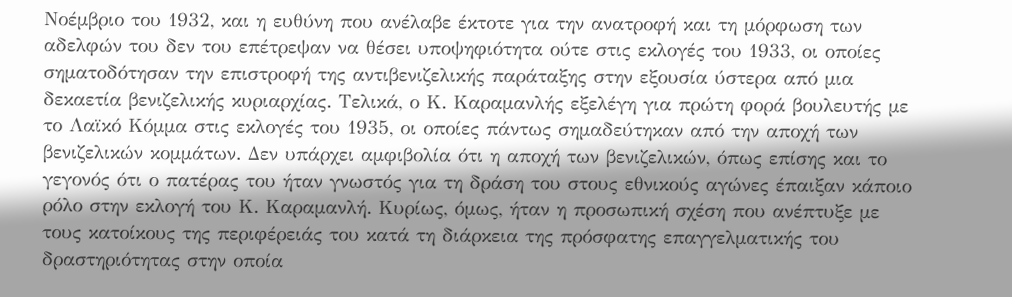Νοέμβριο του 1932, και η ευθύνη που ανέλαβε έκτοτε για την ανατροφή και τη μόρφωση των αδελφών του δεν του επέτρεψαν να θέσει υποψηφιότητα ούτε στις εκλογές του 1933, οι οποίες σηματοδότησαν την επιστροφή της αντιβενιζελικής παράταξης στην εξουσία ύστερα από μια δεκαετία βενιζελικής κυριαρχίας. Τελικά, ο Κ. Καραμανλής εξελέγη για πρώτη φορά βουλευτής με το Λαϊκό Κόμμα στις εκλογές του 1935, οι οποίες πάντως σημαδεύτηκαν από την αποχή των βενιζελικών κομμάτων. Δεν υπάρχει αμφιβολία ότι η αποχή των βενιζελικών, όπως επίσης και το γεγονός ότι ο πατέρας του ήταν γνωστός για τη δράση του στους εθνικούς αγώνες έπαιξαν κάποιο ρόλο στην εκλογή του Κ. Καραμανλή. Κυρίως, όμως, ήταν η προσωπική σχέση που ανέπτυξε με τους κατοίκους της περιφέρειάς του κατά τη διάρκεια της πρόσφατης επαγγελματικής του δραστηριότητας στην οποία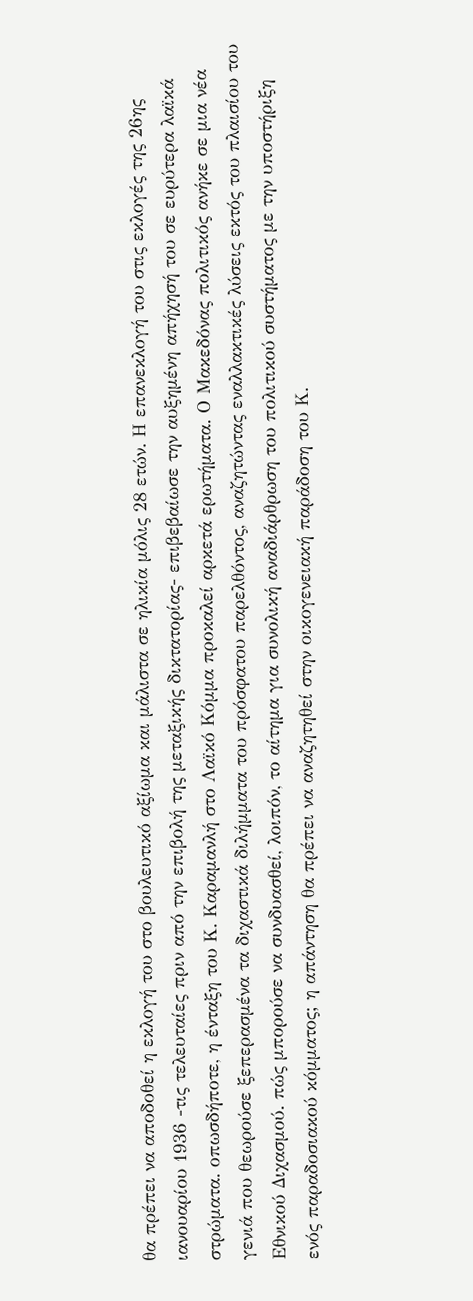θα πρέπει να αποδοθεί η εκλογή του στο βουλευτικό αξίωμα και μάλιστα σε ηλικία μόλις 28 ετών. Η επανεκλογή του στις εκλογές της 26ης ιανουαρίου 1936 -τις τελευταίες πριν από την επιβολή της μεταξικής δικτατορίας- επιβεβαίωσε την αυξημένη απήχησή του σε ευρύτερα λαϊκά στρώματα. οπωσδήποτε, η ένταξη του Κ. Καραμανλή στο Λαϊκό Κόμμα προκαλεί αρκετά ερωτήματα. Ο Μακεδόνας πολιτικός ανήκε σε μια νέα γενιά που θεωρούσε ξεπερασμένα τα διχαστικά διλήμματα του πρόσφατου παρελθόντος, αναζητώντας εναλλακτικές λύσεις εκτός του πλαισίου του Εθνικού Διχασμού. πώς μπορούσε να συνδυασθεί, λοιπόν, το αίτημα για συνολική αναδιάρθρωση του πολιτικού συστήματος με την υποστήριξη ενός παραδοσιακού κόμματος; η απάντηση θα πρέπει να αναζητηθεί στην οικογενειακή παράδοση του Κ.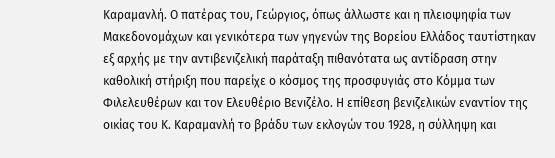Καραμανλή. Ο πατέρας του, Γεώργιος, όπως άλλωστε και η πλειοψηφία των Μακεδονομάχων και γενικότερα των γηγενών της Βορείου Ελλάδος ταυτίστηκαν εξ αρχής με την αντιβενιζελική παράταξη πιθανότατα ως αντίδραση στην καθολική στήριξη που παρείχε ο κόσμος της προσφυγιάς στο Κόμμα των Φιλελευθέρων και τον Ελευθέριο Βενιζέλο. Η επίθεση βενιζελικών εναντίον της οικίας του Κ. Καραμανλή το βράδυ των εκλογών του 1928, η σύλληψη και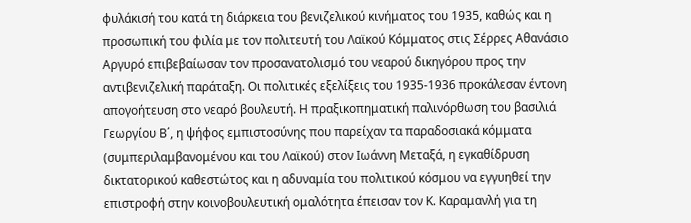φυλάκισή του κατά τη διάρκεια του βενιζελικού κινήματος του 1935, καθώς και η προσωπική του φιλία με τον πολιτευτή του Λαϊκού Κόμματος στις Σέρρες Αθανάσιο Αργυρό επιβεβαίωσαν τον προσανατολισμό του νεαρού δικηγόρου προς την αντιβενιζελική παράταξη. Οι πολιτικές εξελίξεις του 1935-1936 προκάλεσαν έντονη απογοήτευση στο νεαρό βουλευτή. Η πραξικοπηματική παλινόρθωση του βασιλιά Γεωργίου Β΄, η ψήφος εμπιστοσύνης που παρείχαν τα παραδοσιακά κόμματα (συμπεριλαμβανομένου και του Λαϊκού) στον Ιωάννη Μεταξά, η εγκαθίδρυση δικτατορικού καθεστώτος και η αδυναμία του πολιτικού κόσμου να εγγυηθεί την επιστροφή στην κοινοβουλευτική ομαλότητα έπεισαν τον Κ. Καραμανλή για τη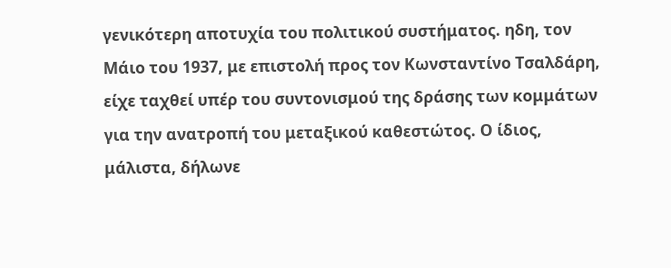γενικότερη αποτυχία του πολιτικού συστήματος. ηδη, τον Μάιο του 1937, με επιστολή προς τον Κωνσταντίνο Τσαλδάρη, είχε ταχθεί υπέρ του συντονισμού της δράσης των κομμάτων για την ανατροπή του μεταξικού καθεστώτος. Ο ίδιος, μάλιστα, δήλωνε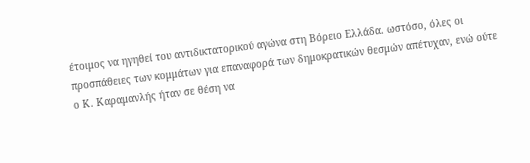έτοιμος να ηγηθεί του αντιδικτατορικού αγώνα στη Βόρειο Ελλάδα. ωστόσο, όλες οι προσπάθειες των κομμάτων για επαναφορά των δημοκρατικών θεσμών απέτυχαν, ενώ ούτε ο Κ. Καραμανλής ήταν σε θέση να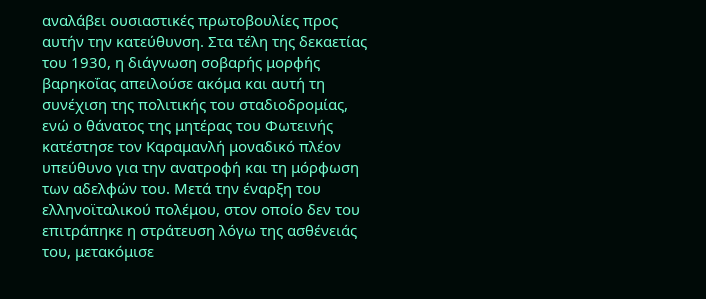αναλάβει ουσιαστικές πρωτοβουλίες προς αυτήν την κατεύθυνση. Στα τέλη της δεκαετίας του 1930, η διάγνωση σοβαρής μορφής βαρηκοΐας απειλούσε ακόμα και αυτή τη συνέχιση της πολιτικής του σταδιοδρομίας, ενώ ο θάνατος της μητέρας του Φωτεινής κατέστησε τον Καραμανλή μοναδικό πλέον υπεύθυνο για την ανατροφή και τη μόρφωση των αδελφών του. Μετά την έναρξη του ελληνοϊταλικού πολέμου, στον οποίο δεν του επιτράπηκε η στράτευση λόγω της ασθένειάς του, μετακόμισε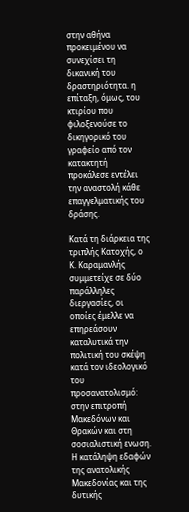στην αθήνα προκειμένου να συνεχίσει τη δικανική του δραστηριότητα. η επίταξη, όμως, του κτιρίου που φιλοξενούσε το δικηγορικό του γραφείο από τον κατακτητή προκάλεσε εντέλει την αναστολή κάθε επαγγελματικής του δράσης.

Κατά τη διάρκεια της τριπλής Κατοχής, ο Κ. Καραμανλής συμμετείχε σε δύο παράλληλες διεργασίες, οι οποίες έμελλε να επηρεάσουν καταλυτικά την πολιτική του σκέψη κατά τον ιδεολογικό του προσανατολισμό: στην επιτροπή Μακεδόνων και Θρακών και στη σοσιαλιστική ενωση. Η κατάληψη εδαφών της ανατολικής Μακεδονίας και της δυτικής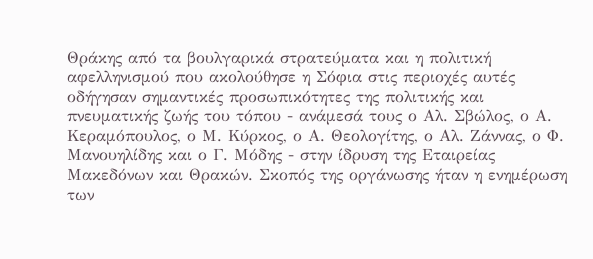Θράκης από τα βουλγαρικά στρατεύματα και η πολιτική αφελληνισμού που ακολούθησε η Σόφια στις περιοχές αυτές οδήγησαν σημαντικές προσωπικότητες της πολιτικής και πνευματικής ζωής του τόπου - ανάμεσά τους ο Αλ. Σβώλος, ο Α. Κεραμόπουλος, ο Μ. Κύρκος, ο Α. Θεολογίτης, ο Αλ. Ζάννας, ο Φ. Μανουηλίδης και ο Γ. Μόδης - στην ίδρυση της Εταιρείας Μακεδόνων και Θρακών. Σκοπός της οργάνωσης ήταν η ενημέρωση των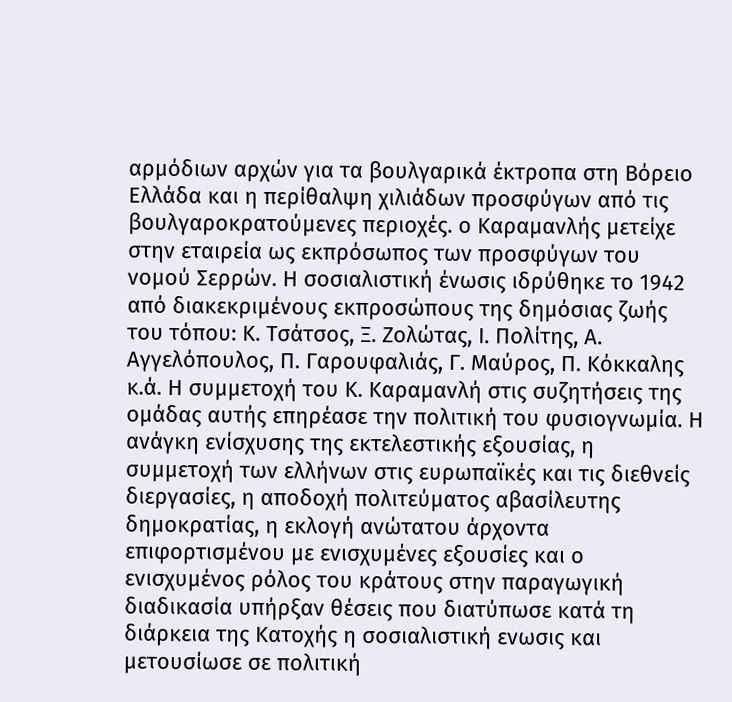αρμόδιων αρχών για τα βουλγαρικά έκτροπα στη Βόρειο Ελλάδα και η περίθαλψη χιλιάδων προσφύγων από τις βουλγαροκρατούμενες περιοχές. ο Καραμανλής μετείχε στην εταιρεία ως εκπρόσωπος των προσφύγων του νομού Σερρών. Η σοσιαλιστική ένωσις ιδρύθηκε το 1942 από διακεκριμένους εκπροσώπους της δημόσιας ζωής του τόπου: Κ. Τσάτσος, Ξ. Ζολώτας, Ι. Πολίτης, Α. Αγγελόπουλος, Π. Γαρουφαλιάς, Γ. Μαύρος, Π. Κόκκαλης κ.ά. Η συμμετοχή του Κ. Καραμανλή στις συζητήσεις της ομάδας αυτής επηρέασε την πολιτική του φυσιογνωμία. Η ανάγκη ενίσχυσης της εκτελεστικής εξουσίας, η συμμετοχή των ελλήνων στις ευρωπαϊκές και τις διεθνείς διεργασίες, η αποδοχή πολιτεύματος αβασίλευτης δημοκρατίας, η εκλογή ανώτατου άρχοντα επιφορτισμένου με ενισχυμένες εξουσίες και ο ενισχυμένος ρόλος του κράτους στην παραγωγική διαδικασία υπήρξαν θέσεις που διατύπωσε κατά τη διάρκεια της Κατοχής η σοσιαλιστική ενωσις και μετουσίωσε σε πολιτική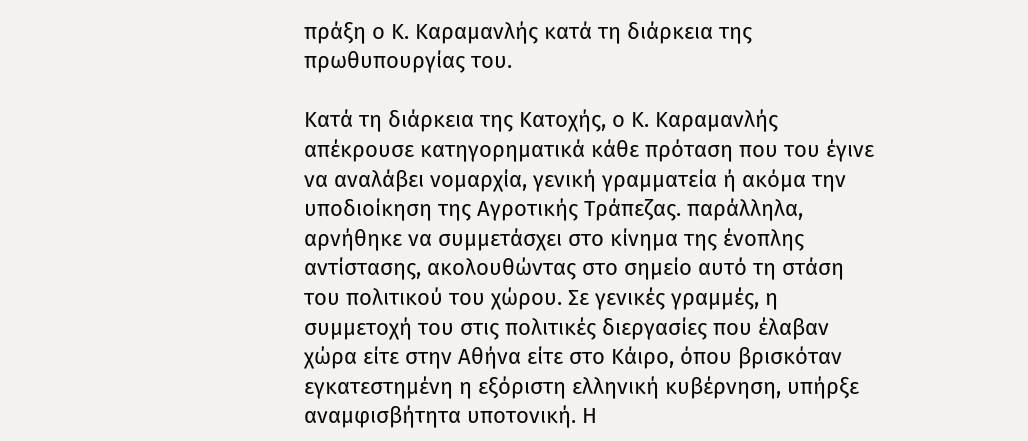πράξη ο Κ. Καραμανλής κατά τη διάρκεια της πρωθυπουργίας του.

Κατά τη διάρκεια της Κατοχής, ο Κ. Καραμανλής απέκρουσε κατηγορηματικά κάθε πρόταση που του έγινε να αναλάβει νομαρχία, γενική γραμματεία ή ακόμα την υποδιοίκηση της Αγροτικής Τράπεζας. παράλληλα, αρνήθηκε να συμμετάσχει στο κίνημα της ένοπλης αντίστασης, ακολουθώντας στο σημείο αυτό τη στάση του πολιτικού του χώρου. Σε γενικές γραμμές, η συμμετοχή του στις πολιτικές διεργασίες που έλαβαν χώρα είτε στην Αθήνα είτε στο Κάιρο, όπου βρισκόταν εγκατεστημένη η εξόριστη ελληνική κυβέρνηση, υπήρξε αναμφισβήτητα υποτονική. Η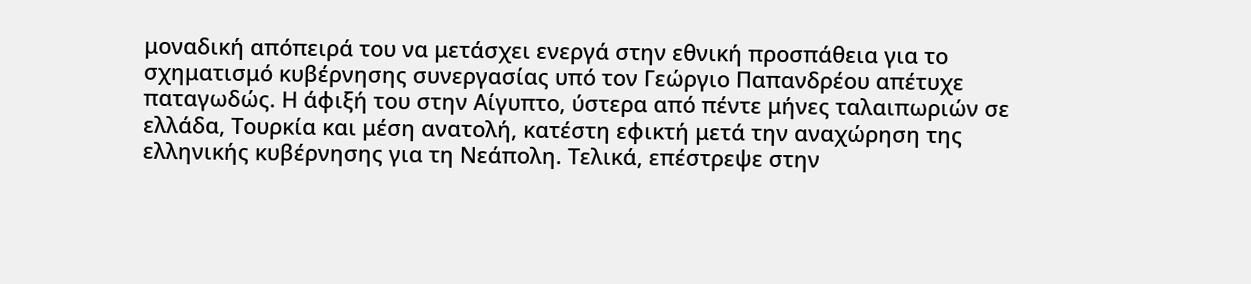μοναδική απόπειρά του να μετάσχει ενεργά στην εθνική προσπάθεια για το σχηματισμό κυβέρνησης συνεργασίας υπό τον Γεώργιο Παπανδρέου απέτυχε παταγωδώς. Η άφιξή του στην Αίγυπτο, ύστερα από πέντε μήνες ταλαιπωριών σε ελλάδα, Τουρκία και μέση ανατολή, κατέστη εφικτή μετά την αναχώρηση της ελληνικής κυβέρνησης για τη Νεάπολη. Τελικά, επέστρεψε στην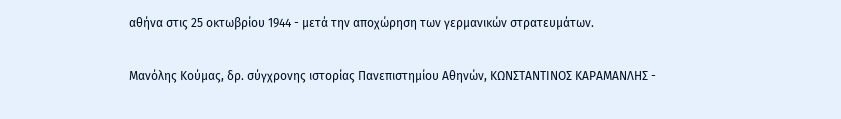αθήνα στις 25 οκτωβρίου 1944 - μετά την αποχώρηση των γερμανικών στρατευμάτων.

Μανόλης Κούμας, δρ. σύγχρονης ιστορίας Πανεπιστημίου Αθηνών, ΚΩΝΣΤΑΝΤΙΝΟΣ ΚΑΡΑΜΑΝΛΗΣ -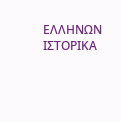ΕΛΛΗΝΩΝ ΙΣΤΟΡΙΚΑ